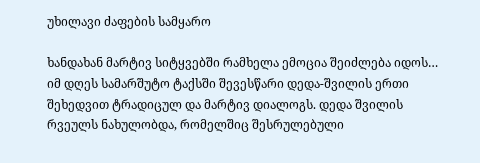უხილავი ძაფების სამყარო

ხანდახან მარტივ სიტყვებში რამხელა ემოცია შეიძლება იდოს…  იმ დღეს სამარშუტო ტაქსში შევესწარი დედა-შვილის ერთი შეხედვით ტრადიცულ და მარტივ დიალოგს. დედა შვილის რვეულს ნახულობდა, რომელშიც შესრულებული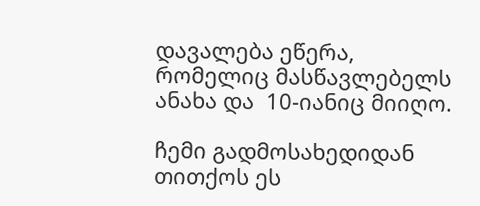დავალება ეწერა, რომელიც მასწავლებელს ანახა და  10-იანიც მიიღო.

ჩემი გადმოსახედიდან თითქოს ეს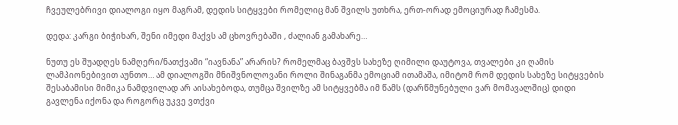ჩვეულებრივი დიალოგი იყო მაგრამ, დედის სიტყვები რომელიც მან შვილს უთხრა, ერთ-ორად ემოციურად ჩამესმა.

დედა: კარგი ბიჭიხარ, შენი იმედი მაქვს ამ ცხოვრებაში , ძალიან გამახარე…

ნუთუ ეს შუადღეს ნამღერი/ნათქვამი “იავნანა” არარის? რომელმაც ბავშვს სახეზე ღიმილი დაუტოვა, თვალები კი ღამის ლამპიონებივით აუნთო… ამ დიალოგში მნიშვნოლოვანი როლი შინაგანმა ემოციამ ითამაშა, იმიტომ რომ დედის სახეზე სიტყვების შესაბამისი მიმიკა ნამდვილად არ აისახებოდა, თუმცა შვილზე ამ სიტყვებმა იმ წამს (დარწმუნებული ვარ მომავალშიც) დიდი გავლენა იქონა და როგორც უკვე ვთქვი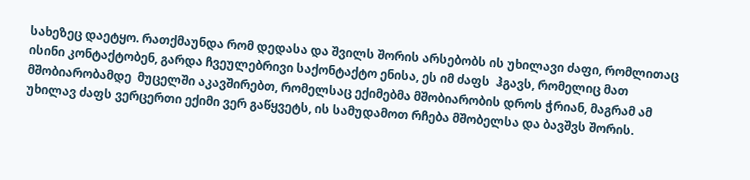სახეზეც დაეტყო. რათქმაუნდა რომ დედასა და შვილს შორის არსებობს ის უხილავი ძაფი, რომლითაც ისინი კონტაქტობენ, გარდა ჩვეულებრივი საქონტაქტო ენისა, ეს იმ ძაფს  ჰგავს, რომელიც მათ მშობიარობამდე  მუცელში აკავშირებთ, რომელსაც ექიმებმა მშობიარობის დროს ჭრიან, მაგრამ ამ უხილავ ძაფს ვერცერთი ექიმი ვერ გაწყვეტს, ის სამუდამოთ რჩება მშობელსა და ბავშვს შორის.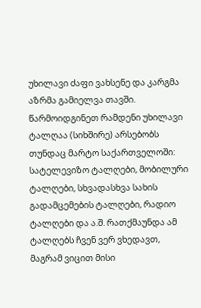უხილავი ძაფი ვახსენე და კარგმა აზრმა გამიელვა თავში. წარმოიდგინეთ რამდენი უხილავი ტალღაა (სიხშირე) არსებობს თუნდაც მარტო საქართველოში: სატელევიზო ტალღები, მობილური ტალღები, სხვადასხვა სახის გადამცემების ტალღები, რადიო ტალღები და ა.შ. რათქმაუნდა ამ ტალღებს ჩვენ ვერ ვხედავთ, მაგრამ ვიცით მისი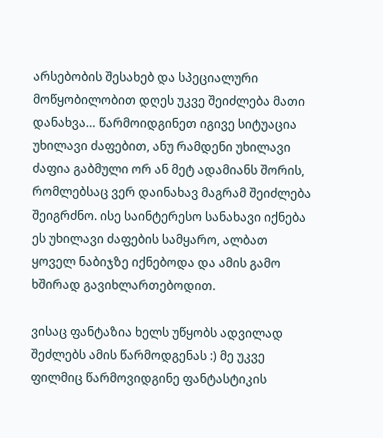არსებობის შესახებ და სპეციალური მოწყობილობით დღეს უკვე შეიძლება მათი დანახვა… წარმოიდგინეთ იგივე სიტუაცია უხილავი ძაფებით, ანუ რამდენი უხილავი ძაფია გაბმული ორ ან მეტ ადამიანს შორის, რომლებსაც ვერ დაინახავ მაგრამ შეიძლება შეიგრძნო. ისე საინტერესო სანახავი იქნება ეს უხილავი ძაფების სამყარო, ალბათ ყოველ ნაბიჯზე იქნებოდა და ამის გამო ხშირად გავიხლართებოდით.

ვისაც ფანტაზია ხელს უწყობს ადვილად შეძლებს ამის წარმოდგენას :) მე უკვე ფილმიც წარმოვიდგინე ფანტასტიკის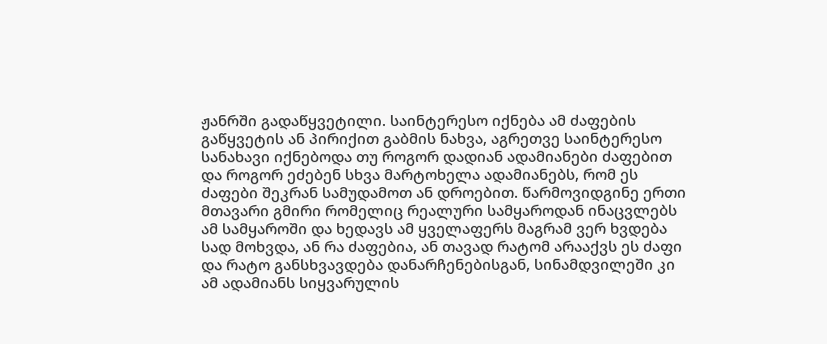ჟანრში გადაწყვეტილი. საინტერესო იქნება ამ ძაფების გაწყვეტის ან პირიქით გაბმის ნახვა, აგრეთვე საინტერესო სანახავი იქნებოდა თუ როგორ დადიან ადამიანები ძაფებით და როგორ ეძებენ სხვა მარტოხელა ადამიანებს, რომ ეს ძაფები შეკრან სამუდამოთ ან დროებით. წარმოვიდგინე ერთი მთავარი გმირი რომელიც რეალური სამყაროდან ინაცვლებს ამ სამყაროში და ხედავს ამ ყველაფერს მაგრამ ვერ ხვდება სად მოხვდა, ან რა ძაფებია, ან თავად რატომ არააქვს ეს ძაფი და რატო განსხვავდება დანარჩენებისგან, სინამდვილეში კი ამ ადამიანს სიყვარულის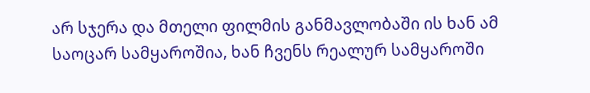არ სჯერა და მთელი ფილმის განმავლობაში ის ხან ამ საოცარ სამყაროშია, ხან ჩვენს რეალურ სამყაროში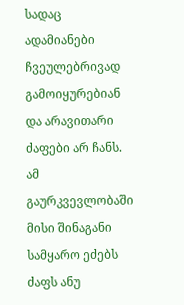სადაც ადამიანები ჩვეულებრივად გამოიყურებიან და არავითარი ძაფები არ ჩანს. ამ გაურკვევლობაში მისი შინაგანი სამყარო ეძებს ძაფს ანუ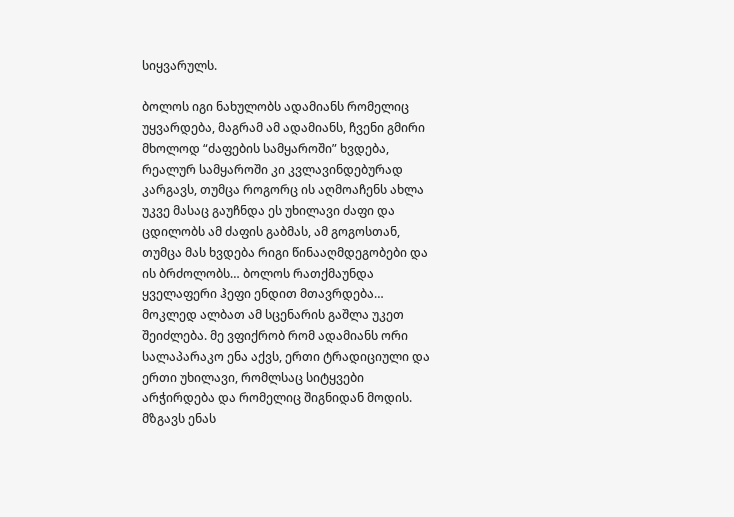სიყვარულს.

ბოლოს იგი ნახულობს ადამიანს რომელიც უყვარდება, მაგრამ ამ ადამიანს, ჩვენი გმირი მხოლოდ “ძაფების სამყაროში” ხვდება,  რეალურ სამყაროში კი კვლავინდებურად კარგავს, თუმცა როგორც ის აღმოაჩენს ახლა უკვე მასაც გაუჩნდა ეს უხილავი ძაფი და ცდილობს ამ ძაფის გაბმას, ამ გოგოსთან, თუმცა მას ხვდება რიგი წინააღმდეგობები და ის ბრძოლობს… ბოლოს რათქმაუნდა ყველაფერი ჰეფი ენდით მთავრდება… მოკლედ ალბათ ამ სცენარის გაშლა უკეთ შეიძლება. მე ვფიქრობ რომ ადამიანს ორი სალაპარაკო ენა აქვს, ერთი ტრადიციული და ერთი უხილავი, რომლსაც სიტყვები არჭირდება და რომელიც შიგნიდან მოდის. მზგავს ენას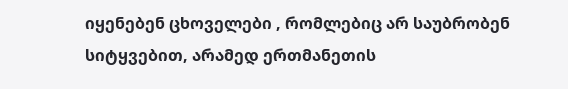იყენებენ ცხოველები , რომლებიც არ საუბრობენ სიტყვებით, არამედ ერთმანეთის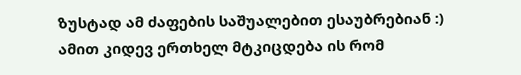ზუსტად ამ ძაფების საშუალებით ესაუბრებიან :) ამით კიდევ ერთხელ მტკიცდება ის რომ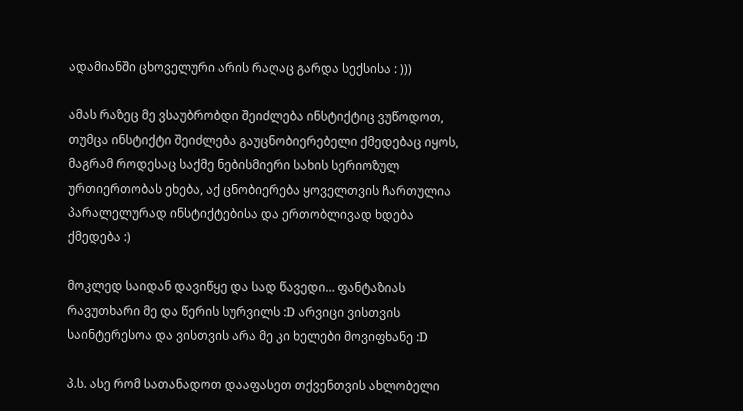ადამიანში ცხოველური არის რაღაც გარდა სექსისა : )))

ამას რაზეც მე ვსაუბრობდი შეიძლება ინსტიქტიც ვუწოდოთ, თუმცა ინსტიქტი შეიძლება გაუცნობიერებელი ქმედებაც იყოს, მაგრამ როდესაც საქმე ნებისმიერი სახის სერიოზულ ურთიერთობას ეხება, აქ ცნობიერება ყოველთვის ჩართულია პარალელურად ინსტიქტებისა და ერთობლივად ხდება ქმედება :)

მოკლედ საიდან დავიწყე და სად წავედი… ფანტაზიას რავუთხარი მე და წერის სურვილს :D არვიცი ვისთვის საინტერესოა და ვისთვის არა მე კი ხელები მოვიფხანე :D

პ.ს. ასე რომ სათანადოთ დააფასეთ თქვენთვის ახლობელი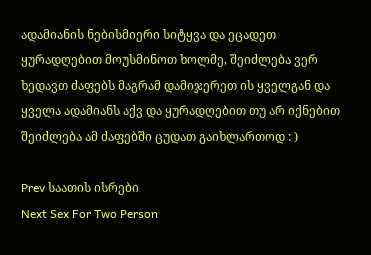ადამიანის ნებისმიერი სიტყვა და ეცადეთ ყურადღებით მოუსმინოთ ხოლმე, შეიძლება ვერ ხედავთ ძაფებს მაგრამ დამიჯერეთ ის ყველგან და ყველა ადამიანს აქვ და ყურადღებით თუ არ იქნებით შეიძლება ამ ძაფებში ცუდათ გაიხლართოდ : )

Prev საათის ისრები
Next Sex For Two Person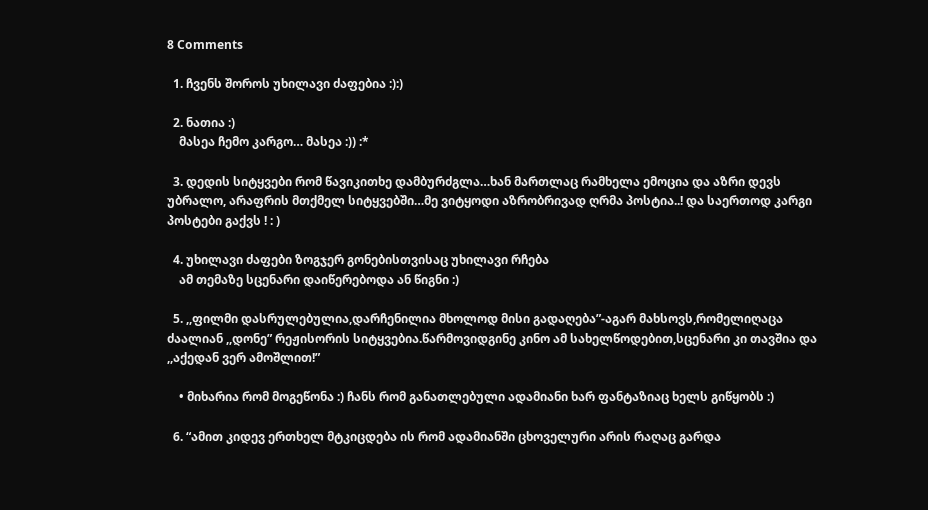8 Comments

  1. ჩვენს შოროს უხილავი ძაფებია :):)

  2. ნათია :)
    მასეა ჩემო კარგო… მასეა :)) :*

  3. დედის სიტყვები რომ წავიკითხე დამბურძგლა…ხან მართლაც რამხელა ემოცია და აზრი დევს უბრალო, არაფრის მთქმელ სიტყვებში…მე ვიტყოდი აზრობრივად ღრმა პოსტია..! და საერთოდ კარგი პოსტები გაქვს ! : )

  4. უხილავი ძაფები ზოგჯერ გონებისთვისაც უხილავი რჩება
    ამ თემაზე სცენარი დაიწერებოდა ან წიგნი :)

  5. ,,ფილმი დასრულებულია,დარჩენილია მხოლოდ მისი გადაღება”-აგარ მახსოვს,რომელიღაცა ძაალიან ,,დონე” რეჟისორის სიტყვებია.წარმოვიდგინე კინო ამ სახელწოდებით,სცენარი კი თავშია და ,,აქედან ვერ ამოშლით!”

    • მიხარია რომ მოგეწონა :) ჩანს რომ განათლებული ადამიანი ხარ ფანტაზიაც ხელს გიწყობს :)

  6. “ამით კიდევ ერთხელ მტკიცდება ის რომ ადამიანში ცხოველური არის რაღაც გარდა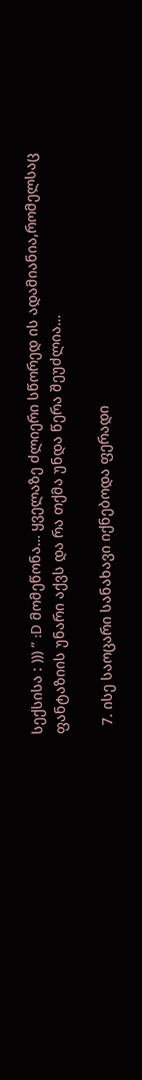სექსისა : ))) ” :D მომეწონა… ყველაზე ძლიერი სწორედ ის ადამიანია,რომელსაც ფანტაზიის უნარი აქვს და რა თქმა უნდა წერა შეუძლია…

  7. ისე საოცარი სანახავი იქნებოდა ფერადი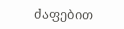ძაფებით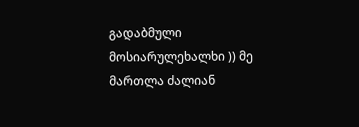გადაბმული მოსიარულეხალხი )) მე მართლა ძალიან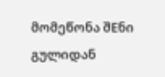მომეწონა შEნი გულიდან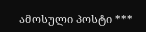ამოსული პოსტი ***